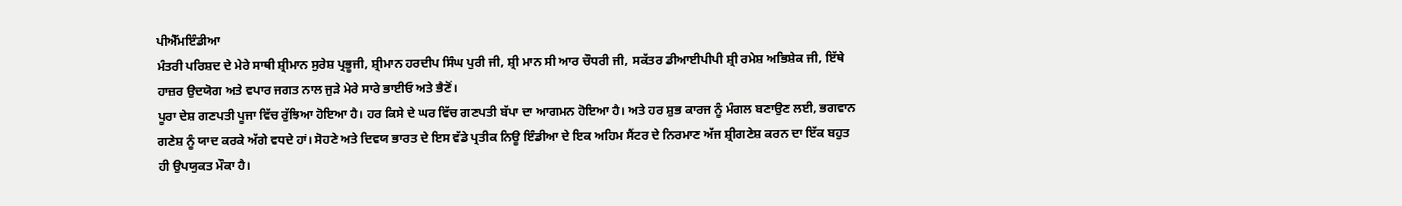ਪੀਐੱਮਇੰਡੀਆ
ਮੰਤਰੀ ਪਰਿਸ਼ਦ ਦੇ ਮੇਰੇ ਸਾਥੀ ਸ਼੍ਰੀਮਾਨ ਸੁਰੇਸ਼ ਪ੍ਰਭੂਜੀ, ਸ਼੍ਰੀਮਾਨ ਹਰਦੀਪ ਸਿੰਘ ਪੁਰੀ ਜੀ, ਸ਼੍ਰੀ ਮਾਨ ਸੀ ਆਰ ਚੌਧਰੀ ਜੀ, ਸਕੱਤਰ ਡੀਆਈਪੀਪੀ ਸ਼੍ਰੀ ਰਮੇਸ਼ ਅਭਿਸ਼ੇਕ ਜੀ, ਇੱਥੇ ਹਾਜ਼ਰ ਉਦਯੋਗ ਅਤੇ ਵਪਾਰ ਜਗਤ ਨਾਲ ਜੁੜੇ ਮੇਰੇ ਸਾਰੇ ਭਾਈਓ ਅਤੇ ਭੈਣੋਂ।
ਪੂਰਾ ਦੇਸ਼ ਗਣਪਤੀ ਪੂਜਾ ਵਿੱਚ ਰੁੱਝਿਆ ਹੋਇਆ ਹੈ। ਹਰ ਕਿਸੇ ਦੇ ਘਰ ਵਿੱਚ ਗਣਪਤੀ ਬੱਪਾ ਦਾ ਆਗਮਨ ਹੋਇਆ ਹੈ। ਅਤੇ ਹਰ ਸ਼ੁਭ ਕਾਰਜ ਨੂੰ ਮੰਗਲ ਬਣਾਉਣ ਲਈ, ਭਗਵਾਨ ਗਣੇਸ਼ ਨੂੰ ਯਾਦ ਕਰਕੇ ਅੱਗੇ ਵਧਦੇ ਹਾਂ। ਸੋਹਣੇ ਅਤੇ ਦਿਵਯ ਭਾਰਤ ਦੇ ਇਸ ਵੱਡੇ ਪ੍ਰਤੀਕ ਨਿਊ ਇੰਡੀਆ ਦੇ ਇਕ ਅਹਿਮ ਸੈਂਟਰ ਦੇ ਨਿਰਮਾਣ ਅੱਜ ਸ਼੍ਰੀਗਣੇਸ਼ ਕਰਨ ਦਾ ਇੱਕ ਬਹੁਤ ਹੀ ਉਪਯੁਕਤ ਮੌਕਾ ਹੈ।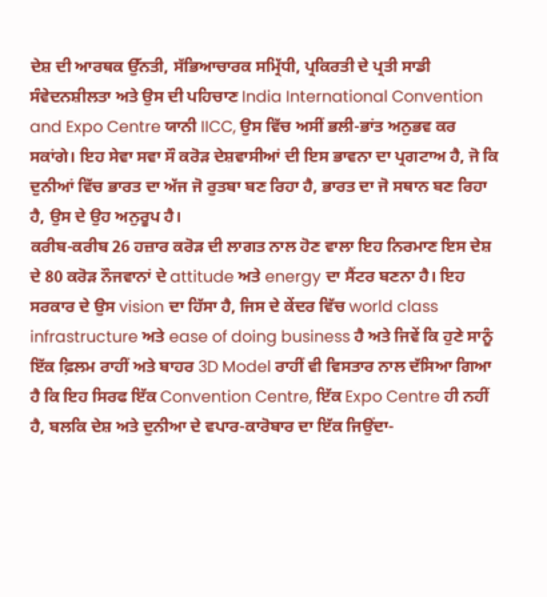ਦੇਸ਼ ਦੀ ਆਰਥਕ ਉੱਨਤੀ, ਸੱਭਿਆਚਾਰਕ ਸਮ੍ਰਿੱਧੀ, ਪ੍ਰਕਿਰਤੀ ਦੇ ਪ੍ਰਤੀ ਸਾਡੀ ਸੰਵੇਦਨਸ਼ੀਲਤਾ ਅਤੇ ਉਸ ਦੀ ਪਹਿਚਾਣ India International Convention and Expo Centre ਯਾਨੀ IICC, ਉਸ ਵਿੱਚ ਅਸੀਂ ਭਲੀ-ਭਾਂਤ ਅਨੁਭਵ ਕਰ ਸਕਾਂਗੇ। ਇਹ ਸੇਵਾ ਸਵਾ ਸੌ ਕਰੋੜ ਦੇਸ਼ਵਾਸੀਆਂ ਦੀ ਇਸ ਭਾਵਨਾ ਦਾ ਪ੍ਰਗਟਾਅ ਹੈ, ਜੋ ਕਿ ਦੁਨੀਆਂ ਵਿੱਚ ਭਾਰਤ ਦਾ ਅੱਜ ਜੋ ਰੁਤਬਾ ਬਣ ਰਿਹਾ ਹੈ, ਭਾਰਤ ਦਾ ਜੋ ਸਥਾਨ ਬਣ ਰਿਹਾ ਹੈ, ਉਸ ਦੇ ਉਹ ਅਨੁਰੂਪ ਹੈ।
ਕਰੀਬ-ਕਰੀਬ 26 ਹਜ਼ਾਰ ਕਰੋੜ ਦੀ ਲਾਗਤ ਨਾਲ ਹੋਣ ਵਾਲਾ ਇਹ ਨਿਰਮਾਣ ਇਸ ਦੇਸ਼ ਦੇ 80 ਕਰੋੜ ਨੌਜਵਾਨਾਂ ਦੇ attitude ਅਤੇ energy ਦਾ ਸੈਂਟਰ ਬਣਨਾ ਹੈ। ਇਹ ਸਰਕਾਰ ਦੇ ਉਸ vision ਦਾ ਹਿੱਸਾ ਹੈ, ਜਿਸ ਦੇ ਕੇਂਦਰ ਵਿੱਚ world class infrastructure ਅਤੇ ease of doing business ਹੈ ਅਤੇ ਜਿਵੇਂ ਕਿ ਹੁਣੇ ਸਾਨੂੰ ਇੱਕ ਫ਼ਿਲਮ ਰਾਹੀਂ ਅਤੇ ਬਾਹਰ 3D Model ਰਾਹੀਂ ਵੀ ਵਿਸਤਾਰ ਨਾਲ ਦੱਸਿਆ ਗਿਆ ਹੈ ਕਿ ਇਹ ਸਿਰਫ ਇੱਕ Convention Centre, ਇੱਕ Expo Centre ਹੀ ਨਹੀਂ ਹੈ, ਬਲਕਿ ਦੇਸ਼ ਅਤੇ ਦੁਨੀਆ ਦੇ ਵਪਾਰ-ਕਾਰੋਬਾਰ ਦਾ ਇੱਕ ਜਿਉਂਦਾ-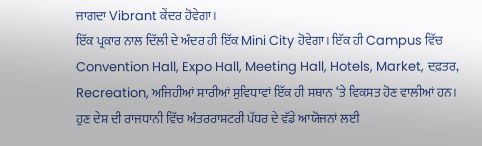ਜਾਗਦਾ Vibrant ਕੇਂਦਰ ਹੋਵੇਗਾ।
ਇੱਕ ਪ੍ਰਕਾਰ ਨਾਲ ਦਿੱਲੀ ਦੇ ਅੰਦਰ ਹੀ ਇੱਕ Mini City ਹੋਵੇਗਾ। ਇੱਕ ਹੀ Campus ਵਿੱਚ Convention Hall, Expo Hall, Meeting Hall, Hotels, Market, ਦਫ਼ਤਰ, Recreation, ਅਜਿਹੀਆਂ ਸਾਰੀਆਂ ਸੁਵਿਧਾਵਾਂ ਇੱਕ ਹੀ ਸਥਾਨ ‘ਤੇ ਵਿਕਸਤ ਹੋਣ ਵਾਲੀਆਂ ਹਨ।
ਹੁਣ ਦੇਸ਼ ਦੀ ਰਾਜਧਾਨੀ ਵਿੱਚ ਅੰਤਰਰਾਸ਼ਟਰੀ ਪੱਧਰ ਦੇ ਵੱਡੇ ਆਯੋਜਨਾਂ ਲਈ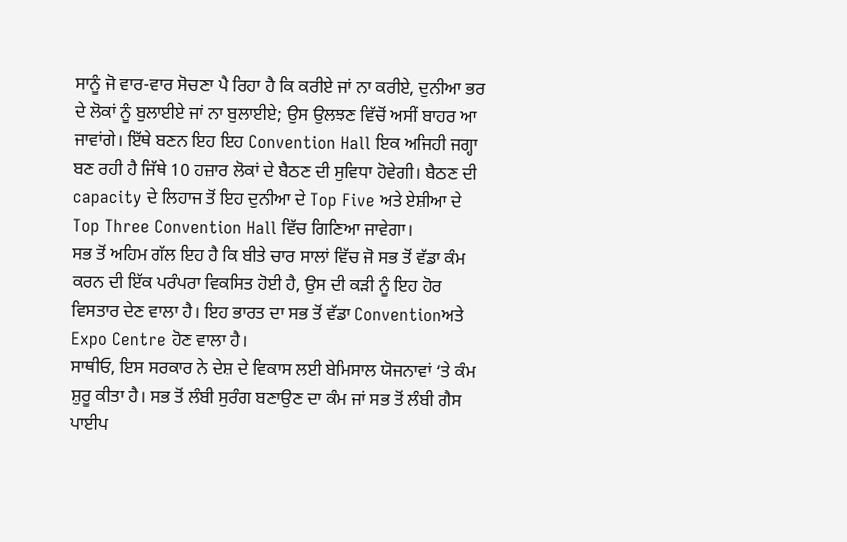ਸਾਨੂੰ ਜੋ ਵਾਰ-ਵਾਰ ਸੋਚਣਾ ਪੈ ਰਿਹਾ ਹੈ ਕਿ ਕਰੀਏ ਜਾਂ ਨਾ ਕਰੀਏ, ਦੁਨੀਆ ਭਰ ਦੇ ਲੋਕਾਂ ਨੂੰ ਬੁਲਾਈਏ ਜਾਂ ਨਾ ਬੁਲਾਈਏ; ਉਸ ਉਲਝਣ ਵਿੱਚੋਂ ਅਸੀਂ ਬਾਹਰ ਆ ਜਾਵਾਂਗੇ। ਇੱਥੇ ਬਣਨ ਇਹ ਇਹ Convention Hall ਇਕ ਅਜਿਹੀ ਜਗ੍ਹਾ ਬਣ ਰਹੀ ਹੈ ਜਿੱਥੇ 10 ਹਜ਼ਾਰ ਲੋਕਾਂ ਦੇ ਬੈਠਣ ਦੀ ਸੁਵਿਧਾ ਹੋਵੇਗੀ। ਬੈਠਣ ਦੀ capacity ਦੇ ਲਿਹਾਜ ਤੋਂ ਇਹ ਦੁਨੀਆ ਦੇ Top Five ਅਤੇ ਏਸ਼ੀਆ ਦੇ Top Three Convention Hall ਵਿੱਚ ਗਿਣਿਆ ਜਾਵੇਗਾ।
ਸਭ ਤੋਂ ਅਹਿਮ ਗੱਲ ਇਹ ਹੈ ਕਿ ਬੀਤੇ ਚਾਰ ਸਾਲਾਂ ਵਿੱਚ ਜੋ ਸਭ ਤੋਂ ਵੱਡਾ ਕੰਮ ਕਰਨ ਦੀ ਇੱਕ ਪਰੰਪਰਾ ਵਿਕਸਿਤ ਹੋਈ ਹੈ, ਉਸ ਦੀ ਕੜੀ ਨੂੰ ਇਹ ਹੋਰ ਵਿਸਤਾਰ ਦੇਣ ਵਾਲਾ ਹੈ। ਇਹ ਭਾਰਤ ਦਾ ਸਭ ਤੋਂ ਵੱਡਾ Conventionਅਤੇ Expo Centre ਹੋਣ ਵਾਲਾ ਹੈ।
ਸਾਥੀਓ, ਇਸ ਸਰਕਾਰ ਨੇ ਦੇਸ਼ ਦੇ ਵਿਕਾਸ ਲਈ ਬੇਮਿਸਾਲ ਯੋਜਨਾਵਾਂ ‘ਤੇ ਕੰਮ ਸ਼ੁਰੂ ਕੀਤਾ ਹੈ। ਸਭ ਤੋਂ ਲੰਬੀ ਸੁਰੰਗ ਬਣਾਉਣ ਦਾ ਕੰਮ ਜਾਂ ਸਭ ਤੋਂ ਲੰਬੀ ਗੈਸ ਪਾਈਪ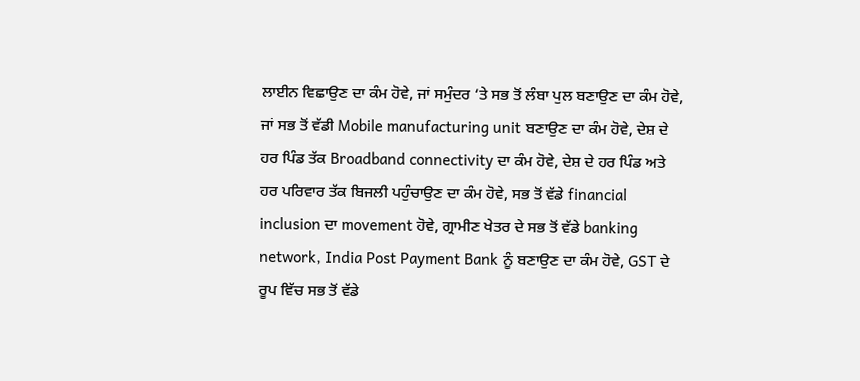ਲਾਈਨ ਵਿਛਾਉਣ ਦਾ ਕੰਮ ਹੋਵੇ, ਜਾਂ ਸਮੁੰਦਰ ‘ਤੇ ਸਭ ਤੋਂ ਲੰਬਾ ਪੁਲ ਬਣਾਉਣ ਦਾ ਕੰਮ ਹੋਵੇ, ਜਾਂ ਸਭ ਤੋਂ ਵੱਡੀ Mobile manufacturing unit ਬਣਾਉਣ ਦਾ ਕੰਮ ਹੋਵੇ, ਦੇਸ਼ ਦੇ ਹਰ ਪਿੰਡ ਤੱਕ Broadband connectivity ਦਾ ਕੰਮ ਹੋਵੇ, ਦੇਸ਼ ਦੇ ਹਰ ਪਿੰਡ ਅਤੇ ਹਰ ਪਰਿਵਾਰ ਤੱਕ ਬਿਜਲੀ ਪਹੁੰਚਾਉਣ ਦਾ ਕੰਮ ਹੋਵੇ, ਸਭ ਤੋਂ ਵੱਡੇ financial inclusion ਦਾ movement ਹੋਵੇ, ਗ੍ਰਾਮੀਣ ਖੇਤਰ ਦੇ ਸਭ ਤੋਂ ਵੱਡੇ banking network, India Post Payment Bank ਨੂੰ ਬਣਾਉਣ ਦਾ ਕੰਮ ਹੋਵੇ, GST ਦੇ ਰੂਪ ਵਿੱਚ ਸਭ ਤੋਂ ਵੱਡੇ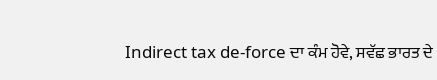Indirect tax de-force ਦਾ ਕੰਮ ਹੋਵੇ, ਸਵੱਛ ਭਾਰਤ ਦੇ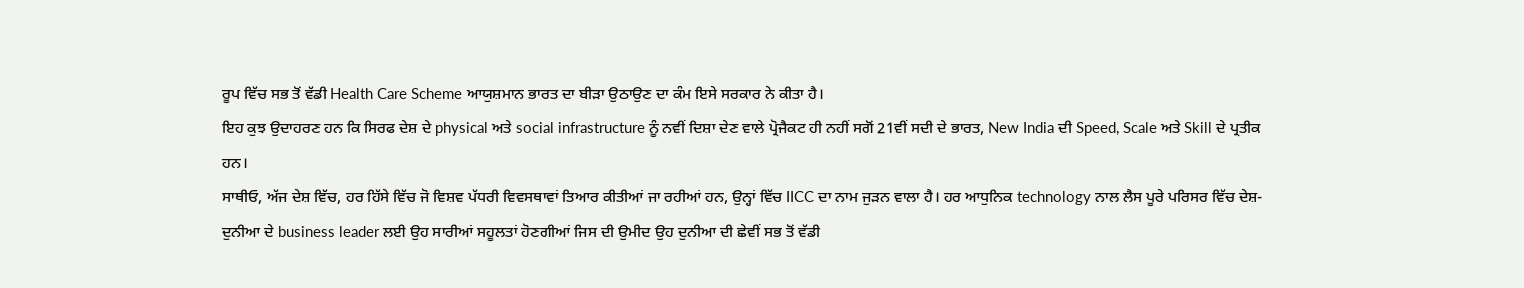ਰੂਪ ਵਿੱਚ ਸਭ ਤੋਂ ਵੱਡੀ Health Care Scheme ਆਯੁਸ਼ਮਾਨ ਭਾਰਤ ਦਾ ਬੀੜਾ ਉਠਾਉਣ ਦਾ ਕੰਮ ਇਸੇ ਸਰਕਾਰ ਨੇ ਕੀਤਾ ਹੈ।
ਇਹ ਕੁਝ ਉਦਾਹਰਣ ਹਨ ਕਿ ਸਿਰਫ ਦੇਸ਼ ਦੇ physical ਅਤੇ social infrastructure ਨੂੰ ਨਵੀਂ ਦਿਸ਼ਾ ਦੇਣ ਵਾਲੇ ਪ੍ਰੋਜੈਕਟ ਹੀ ਨਹੀਂ ਸਗੋਂ 21ਵੀਂ ਸਦੀ ਦੇ ਭਾਰਤ, New India ਦੀ Speed, Scale ਅਤੇ Skill ਦੇ ਪ੍ਰਤੀਕ ਹਨ।
ਸਾਥੀਓ, ਅੱਜ ਦੇਸ਼ ਵਿੱਚ, ਹਰ ਹਿੱਸੇ ਵਿੱਚ ਜੋ ਵਿਸ਼ਵ ਪੱਧਰੀ ਵਿਵਸਥਾਵਾਂ ਤਿਆਰ ਕੀਤੀਆਂ ਜਾ ਰਹੀਆਂ ਹਨ, ਉਨ੍ਹਾਂ ਵਿੱਚ IICC ਦਾ ਨਾਮ ਜੁੜਨ ਵਾਲਾ ਹੈ। ਹਰ ਆਧੁਨਿਕ technology ਨਾਲ ਲੈਸ ਪੂਰੇ ਪਰਿਸਰ ਵਿੱਚ ਦੇਸ਼-ਦੁਨੀਆ ਦੇ business leader ਲਈ ਉਹ ਸਾਰੀਆਂ ਸਹੂਲਤਾਂ ਹੋਣਗੀਆਂ ਜਿਸ ਦੀ ਉਮੀਦ ਉਹ ਦੁਨੀਆ ਦੀ ਛੇਵੀਂ ਸਭ ਤੋਂ ਵੱਡੀ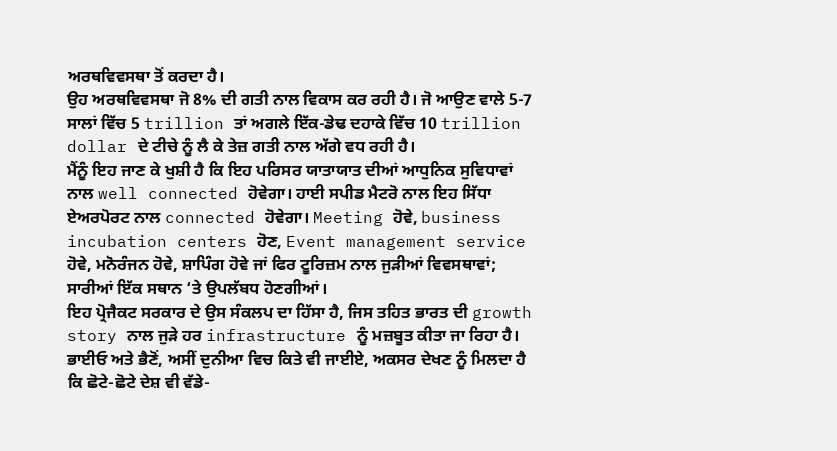ਅਰਥਵਿਵਸਥਾ ਤੋਂ ਕਰਦਾ ਹੈ।
ਉਹ ਅਰਥਵਿਵਸਥਾ ਜੋ 8% ਦੀ ਗਤੀ ਨਾਲ ਵਿਕਾਸ ਕਰ ਰਹੀ ਹੈ। ਜੋ ਆਉਣ ਵਾਲੇ 5-7 ਸਾਲਾਂ ਵਿੱਚ 5 trillion ਤਾਂ ਅਗਲੇ ਇੱਕ-ਡੇਢ ਦਹਾਕੇ ਵਿੱਚ 10 trillion dollar ਦੇ ਟੀਚੇ ਨੂੰ ਲੈ ਕੇ ਤੇਜ਼ ਗਤੀ ਨਾਲ ਅੱਗੇ ਵਧ ਰਹੀ ਹੈ।
ਮੈਂਨੂੰ ਇਹ ਜਾਣ ਕੇ ਖੁਸ਼ੀ ਹੈ ਕਿ ਇਹ ਪਰਿਸਰ ਯਾਤਾਯਾਤ ਦੀਆਂ ਆਧੁਨਿਕ ਸੁਵਿਧਾਵਾਂ ਨਾਲ well connected ਹੋਵੇਗਾ। ਹਾਈ ਸਪੀਡ ਮੈਟਰੋ ਨਾਲ ਇਹ ਸਿੱਧਾ ਏਅਰਪੋਰਟ ਨਾਲ connected ਹੋਵੇਗਾ। Meeting ਹੋਵੇ, business incubation centers ਹੋਣ, Event management service ਹੋਵੇ, ਮਨੋਰੰਜਨ ਹੋਵੇ, ਸ਼ਾਪਿੰਗ ਹੋਵੇ ਜਾਂ ਫਿਰ ਟੂਰਿਜ਼ਮ ਨਾਲ ਜੁੜੀਆਂ ਵਿਵਸਥਾਵਾਂ; ਸਾਰੀਆਂ ਇੱਕ ਸਥਾਨ ‘ਤੇ ਉਪਲੱਬਧ ਹੋਣਗੀਆਂ।
ਇਹ ਪ੍ਰੋਜੈਕਟ ਸਰਕਾਰ ਦੇ ਉਸ ਸੰਕਲਪ ਦਾ ਹਿੱਸਾ ਹੈ, ਜਿਸ ਤਹਿਤ ਭਾਰਤ ਦੀ growth story ਨਾਲ ਜੁੜੇ ਹਰ infrastructure ਨੂੰ ਮਜ਼ਬੂਤ ਕੀਤਾ ਜਾ ਰਿਹਾ ਹੈ।
ਭਾਈਓ ਅਤੇ ਭੈਣੋਂ, ਅਸੀਂ ਦੁਨੀਆ ਵਿਚ ਕਿਤੇ ਵੀ ਜਾਈਏ, ਅਕਸਰ ਦੇਖਣ ਨੂੰ ਮਿਲਦਾ ਹੈ ਕਿ ਛੋਟੇ-ਛੋਟੇ ਦੇਸ਼ ਵੀ ਵੱਡੇ-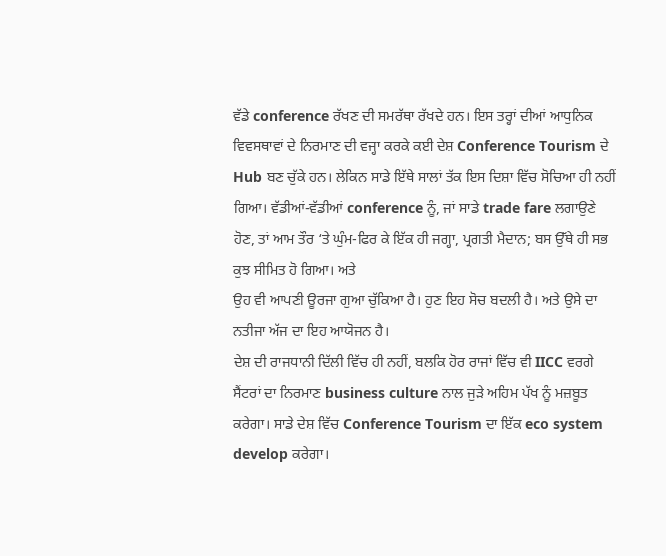ਵੱਡੇ conference ਰੱਖਣ ਦੀ ਸਮਰੱਥਾ ਰੱਖਦੇ ਹਨ। ਇਸ ਤਰ੍ਹਾਂ ਦੀਆਂ ਆਧੁਨਿਕ ਵਿਵਸਥਾਵਾਂ ਦੇ ਨਿਰਮਾਣ ਦੀ ਵਜ੍ਹਾ ਕਰਕੇ ਕਈ ਦੇਸ਼ Conference Tourism ਦੇ Hub ਬਣ ਚੁੱਕੇ ਹਨ। ਲੇਕਿਨ ਸਾਡੇ ਇੱਥੇ ਸਾਲਾਂ ਤੱਕ ਇਸ ਦਿਸ਼ਾ ਵਿੱਚ ਸੋਚਿਆ ਹੀ ਨਹੀਂ ਗਿਆ। ਵੱਡੀਆਂ-ਵੱਡੀਆਂ conference ਨੂੰ, ਜਾਂ ਸਾਡੇ trade fare ਲਗਾਉਣੇ ਹੋਣ, ਤਾਂ ਆਮ ਤੌਰ ‘ਤੇ ਘੁੰਮ-ਫਿਰ ਕੇ ਇੱਕ ਹੀ ਜਗ੍ਹਾ, ਪ੍ਰਗਤੀ ਮੈਦਾਨ; ਬਸ ਉੱਥੇ ਹੀ ਸਭ ਕੁਝ ਸੀਮਿਤ ਹੋ ਗਿਆ। ਅਤੇ
ਉਹ ਵੀ ਆਪਣੀ ਊਰਜਾ ਗੁਆ ਚੁੱਕਿਆ ਹੈ। ਹੁਣ ਇਹ ਸੋਚ ਬਦਲੀ ਹੈ। ਅਤੇ ਉਸੇ ਦਾ ਨਤੀਜਾ ਅੱਜ ਦਾ ਇਹ ਆਯੋਜਨ ਹੈ।
ਦੇਸ਼ ਦੀ ਰਾਜਧਾਨੀ ਦਿੱਲੀ ਵਿੱਚ ਹੀ ਨਹੀਂ, ਬਲਕਿ ਹੋਰ ਰਾਜਾਂ ਵਿੱਚ ਵੀ IICC ਵਰਗੇ ਸੈਂਟਰਾਂ ਦਾ ਨਿਰਮਾਣ business culture ਨਾਲ ਜੁੜੇ ਅਹਿਮ ਪੱਖ ਨੂੰ ਮਜ਼ਬੂਤ ਕਰੇਗਾ। ਸਾਡੇ ਦੇਸ਼ ਵਿੱਚ Conference Tourism ਦਾ ਇੱਕ eco system develop ਕਰੇਗਾ।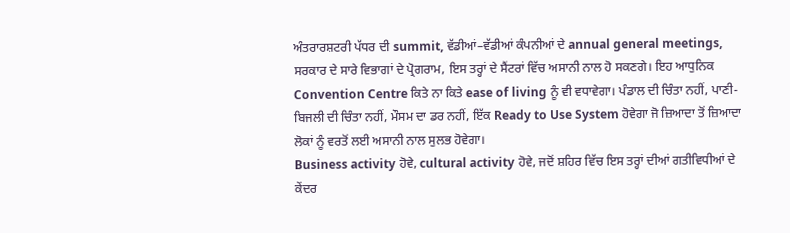ਅੰਤਰਾਰਸ਼ਟਰੀ ਪੱਧਰ ਦੀ summit, ਵੱਡੀਆਂ–ਵੱਡੀਆਂ ਕੰਪਨੀਆਂ ਦੇ annual general meetings, ਸਰਕਾਰ ਦੇ ਸਾਰੇ ਵਿਭਾਗਾਂ ਦੇ ਪ੍ਰੋਗਰਾਮ, ਇਸ ਤਰ੍ਹਾਂ ਦੇ ਸੈਂਟਰਾਂ ਵਿੱਚ ਅਸਾਨੀ ਨਾਲ ਹੋ ਸਕਣਗੇ। ਇਹ ਆਧੁਨਿਕ Convention Centre ਕਿਤੇ ਨਾ ਕਿਤੇ ease of living ਨੂੰ ਵੀ ਵਧਾਵੇਗਾ। ਪੰਡਾਲ ਦੀ ਚਿੰਤਾ ਨਹੀਂ, ਪਾਣੀ-ਬਿਜਲੀ ਦੀ ਚਿੰਤਾ ਨਹੀਂ, ਮੌਸਮ ਦਾ ਡਰ ਨਹੀਂ, ਇੱਕ Ready to Use System ਹੋਵੇਗਾ ਜੋ ਜ਼ਿਆਦਾ ਤੋਂ ਜ਼ਿਆਦਾ ਲੋਕਾਂ ਨੂੰ ਵਰਤੋਂ ਲਈ ਅਸਾਨੀ ਨਾਲ ਸੁਲਭ ਹੋਵੇਗਾ।
Business activity ਹੋਵੇ, cultural activity ਹੋਵੇ, ਜਦੋਂ ਸ਼ਹਿਰ ਵਿੱਚ ਇਸ ਤਰ੍ਹਾਂ ਦੀਆਂ ਗਤੀਵਿਧੀਆਂ ਦੇ ਕੇਂਦਰ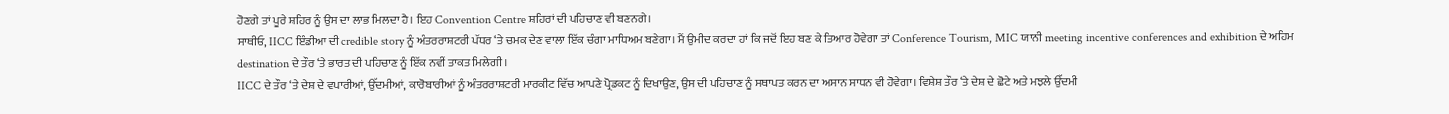ਹੋਣਗੇ ਤਾਂ ਪੂਰੇ ਸ਼ਹਿਰ ਨੂੰ ਉਸ ਦਾ ਲਾਭ ਮਿਲਦਾ ਹੈ। ਇਹ Convention Centre ਸ਼ਹਿਰਾਂ ਦੀ ਪਹਿਚਾਣ ਵੀ ਬਣਨਗੇ।
ਸਾਥੀਓ, IICC ਇੰਡੀਆ ਦੀ credible story ਨੂੰ ਅੰਤਰਰਾਸ਼ਟਰੀ ਪੱਧਰ ‘ਤੇ ਚਮਕ ਦੇਣ ਵਾਲਾ ਇੱਕ ਚੰਗਾ ਮਾਧਿਅਮ ਬਣੇਗਾ। ਮੈਂ ਉਮੀਦ ਕਰਦਾ ਹਾਂ ਕਿ ਜਦੋਂ ਇਹ ਬਣ ਕੇ ਤਿਆਰ ਹੋਵੇਗਾ ਤਾਂ Conference Tourism, MIC ਯਾਨੀ meeting incentive conferences and exhibition ਦੇ ਅਹਿਮ destination ਦੇ ਤੌਰ ‘ਤੇ ਭਾਰਤ ਦੀ ਪਹਿਚਾਣ ਨੂੰ ਇੱਕ ਨਵੀਂ ਤਾਕਤ ਮਿਲੇਗੀ।
IICC ਦੇ ਤੌਰ ‘ਤੇ ਦੇਸ਼ ਦੇ ਵਪਾਰੀਆਂ, ਉੱਦਮੀਆਂ, ਕਾਰੋਬਾਰੀਆਂ ਨੂੰ ਅੰਤਰਰਾਸ਼ਟਰੀ ਮਾਰਕੀਟ ਵਿੱਚ ਆਪਣੇ ਪ੍ਰੋਡਕਟ ਨੂੰ ਦਿਖਾਉਣ, ਉਸ ਦੀ ਪਹਿਚਾਣ ਨੂੰ ਸਥਾਪਤ ਕਰਨ ਦਾ ਅਸਾਨ ਸਾਧਨ ਵੀ ਹੋਵੇਗਾ। ਵਿਸ਼ੇਸ਼ ਤੌਰ ‘ਤੇ ਦੇਸ਼ ਦੇ ਛੋਟੇ ਅਤੇ ਮਝਲੇ ਉੱਦਮੀ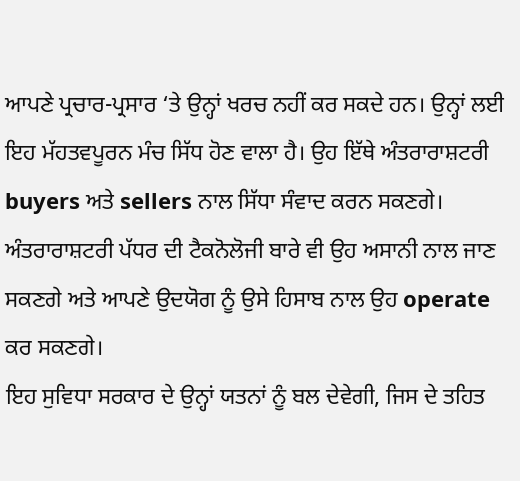ਆਪਣੇ ਪ੍ਰਚਾਰ-ਪ੍ਰਸਾਰ ‘ਤੇ ਉਨ੍ਹਾਂ ਖਰਚ ਨਹੀਂ ਕਰ ਸਕਦੇ ਹਨ। ਉਨ੍ਹਾਂ ਲਈ ਇਹ ਮੱਹਤਵਪੂਰਨ ਮੰਚ ਸਿੱਧ ਹੋਣ ਵਾਲਾ ਹੈ। ਉਹ ਇੱਥੇ ਅੰਤਰਾਰਾਸ਼ਟਰੀ
buyers ਅਤੇ sellers ਨਾਲ ਸਿੱਧਾ ਸੰਵਾਦ ਕਰਨ ਸਕਣਗੇ। ਅੰਤਰਾਰਾਸ਼ਟਰੀ ਪੱਧਰ ਦੀ ਟੈਕਨੋਲੋਜੀ ਬਾਰੇ ਵੀ ਉਹ ਅਸਾਨੀ ਨਾਲ ਜਾਣ ਸਕਣਗੇ ਅਤੇ ਆਪਣੇ ਉਦਯੋਗ ਨੂੰ ਉਸੇ ਹਿਸਾਬ ਨਾਲ ਉਹ operate ਕਰ ਸਕਣਗੇ।
ਇਹ ਸੁਵਿਧਾ ਸਰਕਾਰ ਦੇ ਉਨ੍ਹਾਂ ਯਤਨਾਂ ਨੂੰ ਬਲ ਦੇਵੇਗੀ, ਜਿਸ ਦੇ ਤਹਿਤ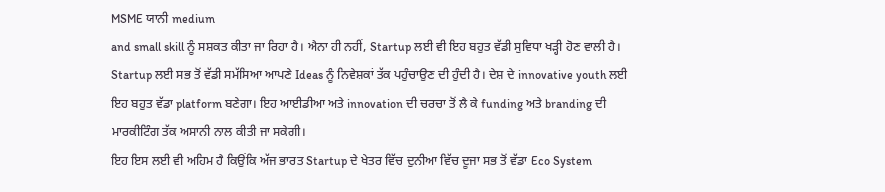MSME ਯਾਨੀ medium
and small skill ਨੂੰ ਸਸ਼ਕਤ ਕੀਤਾ ਜਾ ਰਿਹਾ ਹੈ। ਐਨਾ ਹੀ ਨਹੀਂ, Startup ਲਈ ਵੀ ਇਹ ਬਹੁਤ ਵੱਡੀ ਸੁਵਿਧਾ ਖੜ੍ਹੀ ਹੋਣ ਵਾਲੀ ਹੈ। Startup ਲਈ ਸਭ ਤੋਂ ਵੱਡੀ ਸਮੱਸਿਆ ਆਪਣੇ Ideas ਨੂੰ ਨਿਵੇਸ਼ਕਾਂ ਤੱਕ ਪਹੁੰਚਾਉਣ ਦੀ ਹੁੰਦੀ ਹੈ। ਦੇਸ਼ ਦੇ innovative youth ਲਈ ਇਹ ਬਹੁਤ ਵੱਡਾ platform ਬਣੇਗਾ। ਇਹ ਆਈਡੀਆ ਅਤੇ innovation ਦੀ ਚਰਚਾ ਤੋਂ ਲੈ ਕੇ funding ਅਤੇ branding ਦੀ ਮਾਰਕੀਟਿੰਗ ਤੱਕ ਅਸਾਨੀ ਨਾਲ ਕੀਤੀ ਜਾ ਸਕੇਗੀ।
ਇਹ ਇਸ ਲਈ ਵੀ ਅਹਿਮ ਹੈ ਕਿਉਂਕਿ ਅੱਜ ਭਾਰਤ Startup ਦੇ ਖੇਤਰ ਵਿੱਚ ਦੁਨੀਆ ਵਿੱਚ ਦੂਜਾ ਸਭ ਤੋਂ ਵੱਡਾ Eco System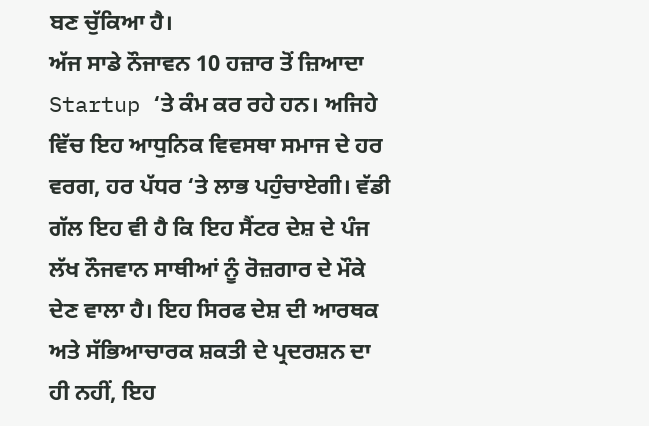ਬਣ ਚੁੱਕਿਆ ਹੈ।
ਅੱਜ ਸਾਡੇ ਨੌਜਾਵਨ 10 ਹਜ਼ਾਰ ਤੋਂ ਜ਼ਿਆਦਾ Startup ‘ਤੇ ਕੰਮ ਕਰ ਰਹੇ ਹਨ। ਅਜਿਹੇ ਵਿੱਚ ਇਹ ਆਧੁਨਿਕ ਵਿਵਸਥਾ ਸਮਾਜ ਦੇ ਹਰ ਵਰਗ, ਹਰ ਪੱਧਰ ‘ਤੇ ਲਾਭ ਪਹੁੰਚਾਏਗੀ। ਵੱਡੀ ਗੱਲ ਇਹ ਵੀ ਹੈ ਕਿ ਇਹ ਸੈਂਟਰ ਦੇਸ਼ ਦੇ ਪੰਜ ਲੱਖ ਨੌਜਵਾਨ ਸਾਥੀਆਂ ਨੂੰ ਰੋਜ਼ਗਾਰ ਦੇ ਮੌਕੇ ਦੇਣ ਵਾਲਾ ਹੈ। ਇਹ ਸਿਰਫ ਦੇਸ਼ ਦੀ ਆਰਥਕ ਅਤੇ ਸੱਭਿਆਚਾਰਕ ਸ਼ਕਤੀ ਦੇ ਪ੍ਰਦਰਸ਼ਨ ਦਾ ਹੀ ਨਹੀਂ, ਇਹ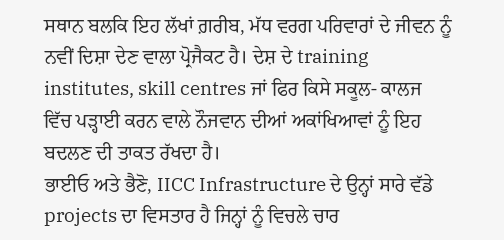ਸਥਾਨ ਬਲਕਿ ਇਹ ਲੱਖਾਂ ਗ਼ਰੀਬ, ਮੱਧ ਵਰਗ ਪਰਿਵਾਰਾਂ ਦੇ ਜੀਵਨ ਨੂੰ ਨਵੀਂ ਦਿਸ਼ਾ ਦੇਣ ਵਾਲਾ ਪ੍ਰੋਜੈਕਟ ਹੈ। ਦੇਸ਼ ਦੇ training institutes, skill centres ਜਾਂ ਫਿਰ ਕਿਸੇ ਸਕੂਲ- ਕਾਲਜ ਵਿੱਚ ਪੜ੍ਹਾਈ ਕਰਨ ਵਾਲੇ ਨੌਜਵਾਨ ਦੀਆਂ ਅਕਾਂਖਿਆਵਾਂ ਨੂੰ ਇਹ ਬਦਲਣ ਦੀ ਤਾਕਤ ਰੱਖਦਾ ਹੈ।
ਭਾਈਓ ਅਤੇ ਭੈਣੋ, IICC Infrastructure ਦੇ ਉਨ੍ਹਾਂ ਸਾਰੇ ਵੱਡੇ projects ਦਾ ਵਿਸਤਾਰ ਹੈ ਜਿਨ੍ਹਾਂ ਨੂੰ ਵਿਚਲੇ ਚਾਰ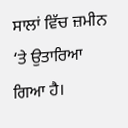ਸਾਲਾਂ ਵਿੱਚ ਜ਼ਮੀਨ ‘ਤੇ ਉਤਾਰਿਆ ਗਿਆ ਹੈ।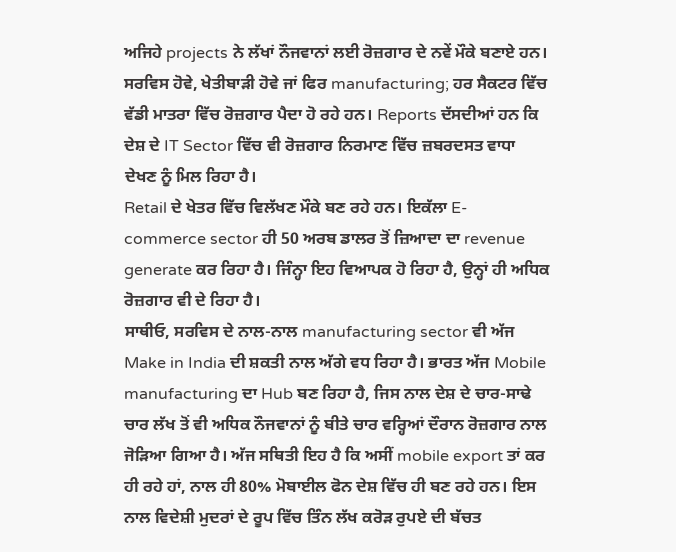ਅਜਿਹੇ projects ਨੇ ਲੱਖਾਂ ਨੌਜਵਾਨਾਂ ਲਈ ਰੋਜ਼ਗਾਰ ਦੇ ਨਵੇਂ ਮੌਕੇ ਬਣਾਏ ਹਨ। ਸਰਵਿਸ ਹੋਵੇ, ਖੇਤੀਬਾੜੀ ਹੋਵੇ ਜਾਂ ਫਿਰ manufacturing; ਹਰ ਸੈਕਟਰ ਵਿੱਚ ਵੱਡੀ ਮਾਤਰਾ ਵਿੱਚ ਰੋਜ਼ਗਾਰ ਪੈਦਾ ਹੋ ਰਹੇ ਹਨ। Reports ਦੱਸਦੀਆਂ ਹਨ ਕਿ ਦੇਸ਼ ਦੇ IT Sector ਵਿੱਚ ਵੀ ਰੋਜ਼ਗਾਰ ਨਿਰਮਾਣ ਵਿੱਚ ਜ਼ਬਰਦਸਤ ਵਾਧਾ ਦੇਖਣ ਨੂੰ ਮਿਲ ਰਿਹਾ ਹੈ।
Retail ਦੇ ਖੇਤਰ ਵਿੱਚ ਵਿਲੱਖਣ ਮੌਕੇ ਬਣ ਰਹੇ ਹਨ। ਇਕੱਲਾ E-commerce sector ਹੀ 50 ਅਰਬ ਡਾਲਰ ਤੋਂ ਜ਼ਿਆਦਾ ਦਾ revenue generate ਕਰ ਰਿਹਾ ਹੈ। ਜਿੰਨ੍ਹਾ ਇਹ ਵਿਆਪਕ ਹੋ ਰਿਹਾ ਹੈ, ਉਨ੍ਹਾਂ ਹੀ ਅਧਿਕ ਰੋਜ਼ਗਾਰ ਵੀ ਦੇ ਰਿਹਾ ਹੈ।
ਸਾਥੀਓ, ਸਰਵਿਸ ਦੇ ਨਾਲ-ਨਾਲ manufacturing sector ਵੀ ਅੱਜ Make in India ਦੀ ਸ਼ਕਤੀ ਨਾਲ ਅੱਗੇ ਵਧ ਰਿਹਾ ਹੈ। ਭਾਰਤ ਅੱਜ Mobile manufacturing ਦਾ Hub ਬਣ ਰਿਹਾ ਹੈ, ਜਿਸ ਨਾਲ ਦੇਸ਼ ਦੇ ਚਾਰ-ਸਾਢੇ ਚਾਰ ਲੱਖ ਤੋਂ ਵੀ ਅਧਿਕ ਨੌਜਵਾਨਾਂ ਨੂੰ ਬੀਤੇ ਚਾਰ ਵਰ੍ਹਿਆਂ ਦੌਰਾਨ ਰੋਜ਼ਗਾਰ ਨਾਲ ਜੋੜਿਆ ਗਿਆ ਹੈ। ਅੱਜ ਸਥਿਤੀ ਇਹ ਹੈ ਕਿ ਅਸੀਂ mobile export ਤਾਂ ਕਰ ਹੀ ਰਹੇ ਹਾਂ, ਨਾਲ ਹੀ 80% ਮੋਬਾਈਲ ਫੋਨ ਦੇਸ਼ ਵਿੱਚ ਹੀ ਬਣ ਰਹੇ ਹਨ। ਇਸ ਨਾਲ ਵਿਦੇਸ਼ੀ ਮੁਦਰਾਂ ਦੇ ਰੂਪ ਵਿੱਚ ਤਿੰਨ ਲੱਖ ਕਰੋੜ ਰੁਪਏ ਦੀ ਬੱਚਤ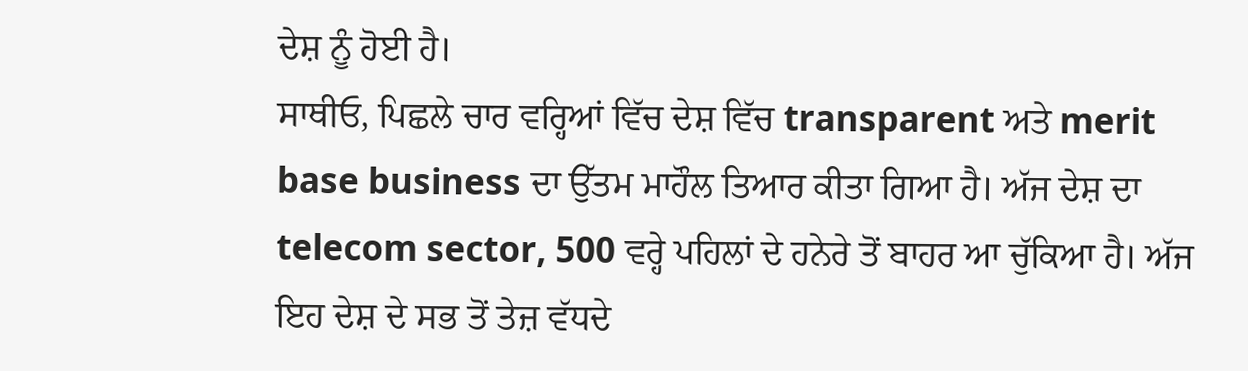ਦੇਸ਼ ਨੂੰ ਹੋਈ ਹੈ।
ਸਾਥੀਓ, ਪਿਛਲੇ ਚਾਰ ਵਰ੍ਹਿਆਂ ਵਿੱਚ ਦੇਸ਼ ਵਿੱਚ transparent ਅਤੇ merit base business ਦਾ ਉੱਤਮ ਮਾਹੌਲ ਤਿਆਰ ਕੀਤਾ ਗਿਆ ਹੈ। ਅੱਜ ਦੇਸ਼ ਦਾ telecom sector, 500 ਵਰ੍ਹੇ ਪਹਿਲਾਂ ਦੇ ਹਨੇਰੇ ਤੋਂ ਬਾਹਰ ਆ ਚੁੱਕਿਆ ਹੈ। ਅੱਜ ਇਹ ਦੇਸ਼ ਦੇ ਸਭ ਤੋਂ ਤੇਜ਼ ਵੱਧਦੇ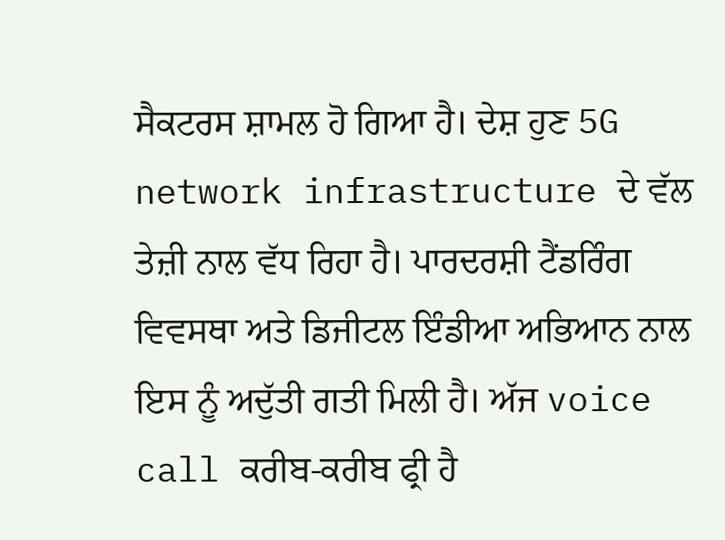ਸੈਕਟਰਸ ਸ਼ਾਮਲ ਹੋ ਗਿਆ ਹੈ। ਦੇਸ਼ ਹੁਣ 5G network infrastructure ਦੇ ਵੱਲ ਤੇਜ਼ੀ ਨਾਲ ਵੱਧ ਰਿਹਾ ਹੈ। ਪਾਰਦਰਸ਼ੀ ਟੈਂਡਰਿੰਗ ਵਿਵਸਥਾ ਅਤੇ ਡਿਜੀਟਲ ਇੰਡੀਆ ਅਭਿਆਨ ਨਾਲ ਇਸ ਨੂੰ ਅਦੁੱਤੀ ਗਤੀ ਮਿਲੀ ਹੈ। ਅੱਜ voice call ਕਰੀਬ-ਕਰੀਬ ਫ੍ਰੀ ਹੈ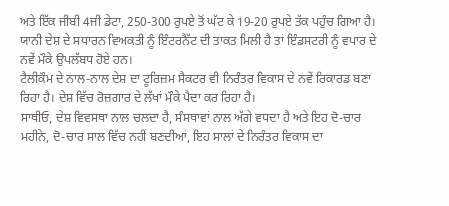ਅਤੇ ਇੱਕ ਜੀਬੀ 4ਜੀ ਡੇਟਾ, 250-300 ਰੁਪਏ ਤੋਂ ਘੱਟ ਕੇ 19-20 ਰੁਪਏ ਤੱਕ ਪਹੁੰਚ ਗਿਆ ਹੈ। ਯਾਨੀ ਦੇਸ਼ ਦੇ ਸਧਾਰਨ ਵਿਅਕਤੀ ਨੂੰ ਇੰਟਰਨੈੱਟ ਦੀ ਤਾਕਤ ਮਿਲੀ ਹੈ ਤਾਂ ਇੰਡਸਟਰੀ ਨੂੰ ਵਪਾਰ ਦੇ ਨਵੇਂ ਮੌਕੇ ਉਪਲੱਬਧ ਹੋਏ ਹਨ।
ਟੈਲੀਕੌਮ ਦੇ ਨਾਲ-ਨਾਲ ਦੇਸ਼ ਦਾ ਟੂਰਿਜ਼ਮ ਸੈਕਟਰ ਵੀ ਨਿਰੰਤਰ ਵਿਕਾਸ ਦੇ ਨਵੇਂ ਰਿਕਾਰਡ ਬਣਾ ਰਿਹਾ ਹੈ। ਦੇਸ਼ ਵਿੱਚ ਰੋਜ਼ਗਾਰ ਦੇ ਲੱਖਾਂ ਮੌਕੇ ਪੈਦਾ ਕਰ ਰਿਹਾ ਹੈ।
ਸਾਥੀਓ, ਦੇਸ਼ ਵਿਵਸਥਾ ਨਾਲ ਚਲਦਾ ਹੈ, ਸੰਸਥਾਵਾਂ ਨਾਲ ਅੱਗੇ ਵਧਦਾ ਹੈ ਅਤੇ ਇਹ ਦੋ-ਚਾਰ ਮਹੀਨੇ, ਦੋ-ਚਾਰ ਸਾਲ ਵਿੱਚ ਨਹੀਂ ਬਣਦੀਆਂ, ਇਹ ਸਾਲਾਂ ਦੇ ਨਿਰੰਤਰ ਵਿਕਾਸ ਦਾ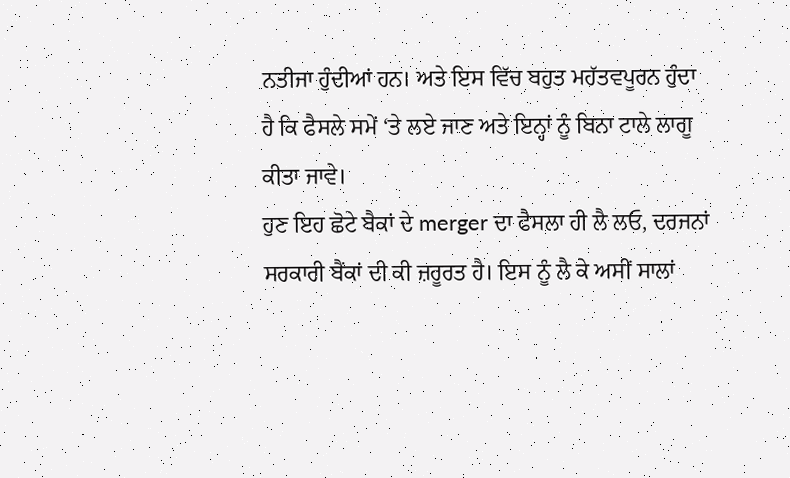ਨਤੀਜਾ ਹੁੰਦੀਆਂ ਹਨ। ਅਤੇ ਇਸ ਵਿੱਚ ਬਹੁਤ ਮਹੱਤਵਪੂਰਨ ਹੁੰਦਾ ਹੈ ਕਿ ਫੈਸਲੇ ਸਮੇਂ ‘ਤੇ ਲਏ ਜਾਣ ਅਤੇ ਇਨ੍ਹਾਂ ਨੂੰ ਬਿਨਾ ਟਾਲੇ ਲਾਗੂ ਕੀਤਾ ਜਾਵੇ।
ਹੁਣ ਇਹ ਛੋਟੇ ਬੈਕਾਂ ਦੇ merger ਦਾ ਫੈਸਲਾ ਹੀ ਲੈ ਲਓ, ਦਰਜਨਾਂ ਸਰਕਾਰੀ ਬੈਂਕਾਂ ਦੀ ਕੀ ਜ਼ਰੂਰਤ ਹੈ। ਇਸ ਨੂੰ ਲੈ ਕੇ ਅਸੀਂ ਸਾਲਾਂ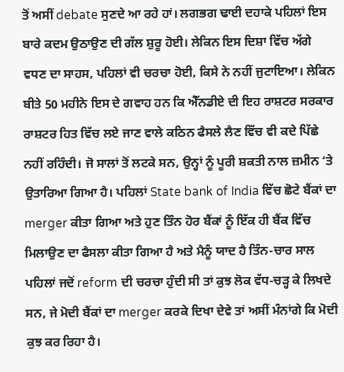ਤੋਂ ਅਸੀਂ debate ਸੁਣਦੇ ਆ ਰਹੇ ਹਾਂ। ਲਗਭਗ ਢਾਈ ਦਹਾਕੇ ਪਹਿਲਾਂ ਇਸ ਬਾਰੇ ਕਦਮ ਉਠਾਉਣ ਦੀ ਗੱਲ ਸ਼ੁਰੂ ਹੋਈ। ਲੇਕਿਨ ਇਸ ਦਿਸ਼ਾ ਵਿੱਚ ਅੱਗੇ ਵਧਣ ਦਾ ਸਾਹਸ, ਪਹਿਲਾਂ ਵੀ ਚਰਚਾ ਹੋਈ, ਕਿਸੇ ਨੇ ਨਹੀਂ ਜੁਟਾਇਆ। ਲੇਕਿਨ ਬੀਤੇ 50 ਮਹੀਨੇ ਇਸ ਦੇ ਗਵਾਹ ਹਨ ਕਿ ਐੱਨਡੀਏ ਦੀ ਇਹ ਰਾਸ਼ਟਰ ਸਰਕਾਰ ਰਾਸ਼ਟਰ ਹਿਤ ਵਿੱਚ ਲਏ ਜਾਣ ਵਾਲੇ ਕਠਿਨ ਫੈਸਲੇ ਲੈਣ ਵਿੱਚ ਵੀ ਕਦੇ ਪਿੱਛੇ ਨਹੀਂ ਰਹਿੰਦੀ। ਜੋ ਸਾਲਾਂ ਤੋਂ ਲਟਕੇ ਸਨ, ਉਨ੍ਹਾਂ ਨੂੰ ਪੂਰੀ ਸ਼ਕਤੀ ਨਾਲ ਜ਼ਮੀਨ ‘ਤੇ ਉਤਾਰਿਆ ਗਿਆ ਹੈ। ਪਹਿਲਾਂ State bank of India ਵਿੱਚ ਛੋਟੇ ਬੈਂਕਾਂ ਦਾ merger ਕੀਤਾ ਗਿਆ ਅਤੇ ਹੁਣ ਤਿੰਨ ਹੋਰ ਬੈਂਕਾਂ ਨੂੰ ਇੱਕ ਹੀ ਬੈਂਕ ਵਿੱਚ ਮਿਲਾਉਣ ਦਾ ਫੈਸਲਾ ਕੀਤਾ ਗਿਆ ਹੈ ਅਤੇ ਮੈਨੂੰ ਯਾਦ ਹੈ ਤਿੰਨ-ਚਾਰ ਸਾਲ ਪਹਿਲਾਂ ਜਦੋਂ reform ਦੀ ਚਰਚਾ ਹੁੰਦੀ ਸੀ ਤਾਂ ਕੁਝ ਲੋਕ ਵੱਧ-ਚੜ੍ਹ ਕੇ ਲਿਖਦੇ ਸਨ, ਜੇ ਮੋਦੀ ਬੈਂਕਾਂ ਦਾ merger ਕਰਕੇ ਦਿਖਾ ਦੇਵੇ ਤਾਂ ਅਸੀਂ ਮੰਨਾਂਗੇ ਕਿ ਮੋਦੀ ਕੁਝ ਕਰ ਰਿਹਾ ਹੈ।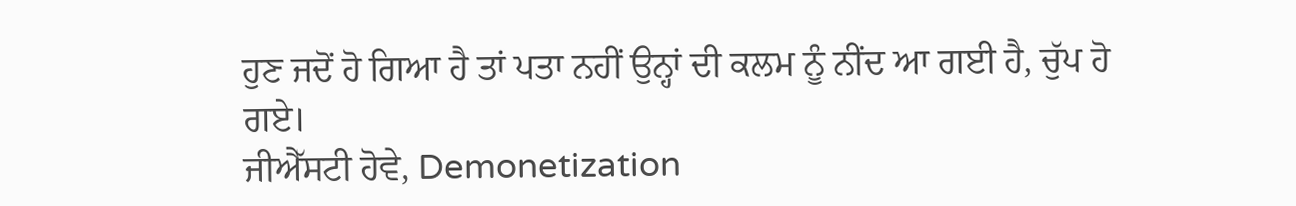ਹੁਣ ਜਦੋਂ ਹੋ ਗਿਆ ਹੈ ਤਾਂ ਪਤਾ ਨਹੀਂ ਉਨ੍ਹਾਂ ਦੀ ਕਲਮ ਨੂੰ ਨੀਂਦ ਆ ਗਈ ਹੈ, ਚੁੱਪ ਹੋ ਗਏ।
ਜੀਐੱਸਟੀ ਹੋਵੇ, Demonetization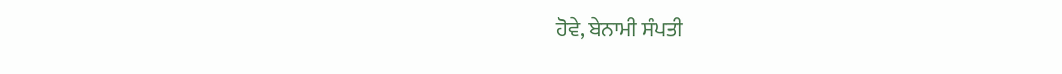ਹੋਵੇ, ਬੇਨਾਮੀ ਸੰਪਤੀ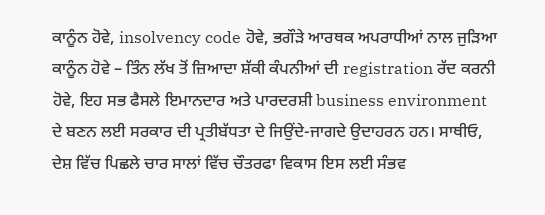ਕਾਨੂੰਨ ਹੋਵੇ, insolvency code ਹੋਵੇ, ਭਗੌੜੇ ਆਰਥਕ ਅਪਰਾਧੀਆਂ ਨਾਲ ਜੁੜਿਆ ਕਾਨੂੰਨ ਹੋਵੇ – ਤਿੰਨ ਲੱਖ ਤੋਂ ਜ਼ਿਆਦਾ ਸ਼ੱਕੀ ਕੰਪਨੀਆਂ ਦੀ registration ਰੱਦ ਕਰਨੀ ਹੋਵੇ, ਇਹ ਸਭ ਫੈਸਲੇ ਇਮਾਨਦਾਰ ਅਤੇ ਪਾਰਦਰਸ਼ੀ business environment ਦੇ ਬਣਨ ਲਈ ਸਰਕਾਰ ਦੀ ਪ੍ਰਤੀਬੱਧਤਾ ਦੇ ਜਿਉਂਦੇ-ਜਾਗਦੇ ਉਦਾਹਰਨ ਹਨ। ਸਾਥੀਓ, ਦੇਸ਼ ਵਿੱਚ ਪਿਛਲੇ ਚਾਰ ਸਾਲਾਂ ਵਿੱਚ ਚੌਤਰਫਾ ਵਿਕਾਸ ਇਸ ਲਈ ਸੰਭਵ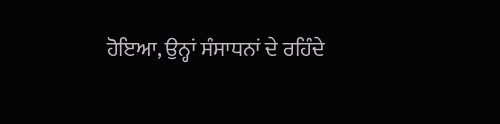ਹੋਇਆ, ਉਨ੍ਹਾਂ ਸੰਸਾਧਨਾਂ ਦੇ ਰਹਿੰਦੇ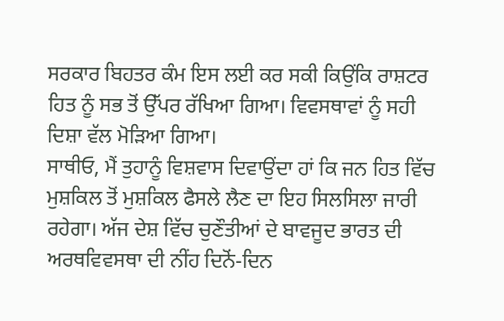ਸਰਕਾਰ ਬਿਹਤਰ ਕੰਮ ਇਸ ਲਈ ਕਰ ਸਕੀ ਕਿਉਂਕਿ ਰਾਸ਼ਟਰ ਹਿਤ ਨੂੰ ਸਭ ਤੋਂ ਉੱਪਰ ਰੱਖਿਆ ਗਿਆ। ਵਿਵਸਥਾਵਾਂ ਨੂੰ ਸਹੀ ਦਿਸ਼ਾ ਵੱਲ ਮੋੜਿਆ ਗਿਆ।
ਸਾਥੀਓ, ਮੈਂ ਤੁਹਾਨੂੰ ਵਿਸ਼ਵਾਸ ਦਿਵਾਉਂਦਾ ਹਾਂ ਕਿ ਜਨ ਹਿਤ ਵਿੱਚ ਮੁਸ਼ਕਿਲ ਤੋਂ ਮੁਸ਼ਕਿਲ ਫੈਸਲੇ ਲੈਣ ਦਾ ਇਹ ਸਿਲਸਿਲਾ ਜਾਰੀ ਰਹੇਗਾ। ਅੱਜ ਦੇਸ਼ ਵਿੱਚ ਚੁਣੌਤੀਆਂ ਦੇ ਬਾਵਜੂਦ ਭਾਰਤ ਦੀ ਅਰਥਵਿਵਸਥਾ ਦੀ ਨੀਂਹ ਦਿਨੋਂ-ਦਿਨ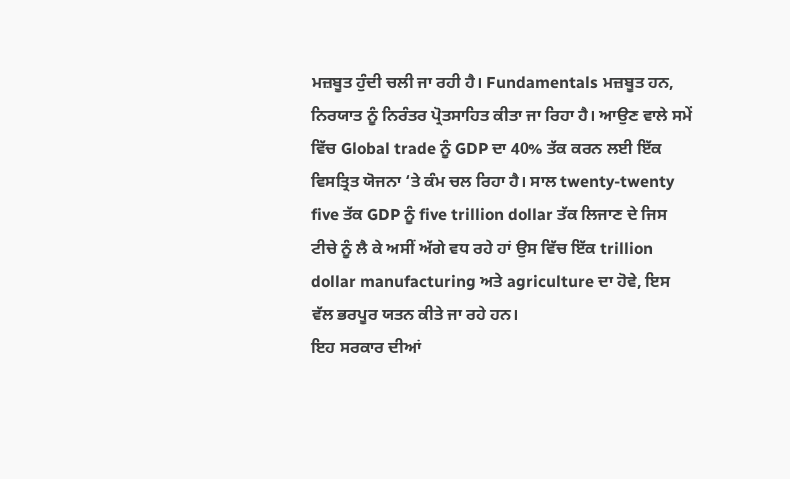ਮਜ਼ਬੂਤ ਹੁੰਦੀ ਚਲੀ ਜਾ ਰਹੀ ਹੈ। Fundamentals ਮਜ਼ਬੂਤ ਹਨ, ਨਿਰਯਾਤ ਨੂੰ ਨਿਰੰਤਰ ਪ੍ਰੋਤਸਾਹਿਤ ਕੀਤਾ ਜਾ ਰਿਹਾ ਹੈ। ਆਉਣ ਵਾਲੇ ਸਮੇਂ ਵਿੱਚ Global trade ਨੂੰ GDP ਦਾ 40% ਤੱਕ ਕਰਨ ਲਈ ਇੱਕ ਵਿਸਤ੍ਰਿਤ ਯੋਜਨਾ ‘ਤੇ ਕੰਮ ਚਲ ਰਿਹਾ ਹੈ। ਸਾਲ twenty-twenty five ਤੱਕ GDP ਨੂੰ five trillion dollar ਤੱਕ ਲਿਜਾਣ ਦੇ ਜਿਸ ਟੀਚੇ ਨੂੰ ਲੈ ਕੇ ਅਸੀਂ ਅੱਗੇ ਵਧ ਰਹੇ ਹਾਂ ਉਸ ਵਿੱਚ ਇੱਕ trillion dollar manufacturing ਅਤੇ agriculture ਦਾ ਹੋਵੇ, ਇਸ ਵੱਲ ਭਰਪੂਰ ਯਤਨ ਕੀਤੇ ਜਾ ਰਹੇ ਹਨ।
ਇਹ ਸਰਕਾਰ ਦੀਆਂ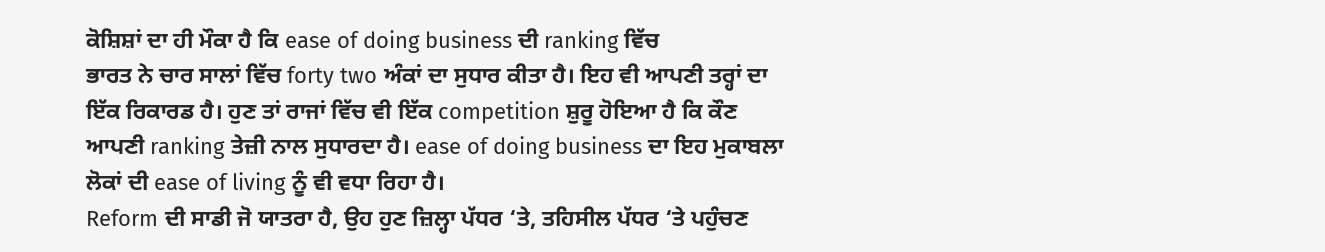ਕੋਸ਼ਿਸ਼ਾਂ ਦਾ ਹੀ ਮੌਕਾ ਹੈ ਕਿ ease of doing business ਦੀ ranking ਵਿੱਚ
ਭਾਰਤ ਨੇ ਚਾਰ ਸਾਲਾਂ ਵਿੱਚ forty two ਅੰਕਾਂ ਦਾ ਸੁਧਾਰ ਕੀਤਾ ਹੈ। ਇਹ ਵੀ ਆਪਣੀ ਤਰ੍ਹਾਂ ਦਾ ਇੱਕ ਰਿਕਾਰਡ ਹੈ। ਹੁਣ ਤਾਂ ਰਾਜਾਂ ਵਿੱਚ ਵੀ ਇੱਕ competition ਸ਼ੁਰੂ ਹੋਇਆ ਹੈ ਕਿ ਕੌਣ ਆਪਣੀ ranking ਤੇਜ਼ੀ ਨਾਲ ਸੁਧਾਰਦਾ ਹੈ। ease of doing business ਦਾ ਇਹ ਮੁਕਾਬਲਾ ਲੋਕਾਂ ਦੀ ease of living ਨੂੰ ਵੀ ਵਧਾ ਰਿਹਾ ਹੈ।
Reform ਦੀ ਸਾਡੀ ਜੋ ਯਾਤਰਾ ਹੈ, ਉਹ ਹੁਣ ਜ਼ਿਲ੍ਹਾ ਪੱਧਰ ‘ਤੇ, ਤਹਿਸੀਲ ਪੱਧਰ ‘ਤੇ ਪਹੁੰਚਣ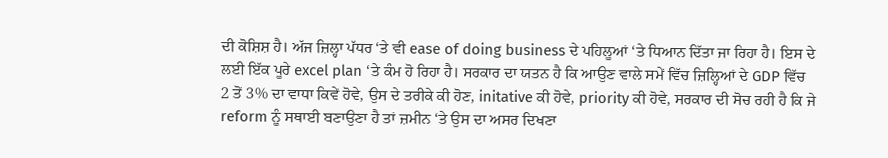ਦੀ ਕੋਸ਼ਿਸ਼ ਹੈ। ਅੱਜ ਜ਼ਿਲ੍ਹਾ ਪੱਧਰ ‘ਤੇ ਵੀ ease of doing business ਦੇ ਪਹਿਲੂਆਂ ‘ਤੇ ਧਿਆਨ ਦਿੱਤਾ ਜਾ ਰਿਹਾ ਹੈ। ਇਸ ਦੇ ਲਈ ਇੱਕ ਪੂਰੇ excel plan ‘ਤੇ ਕੰਮ ਹੋ ਰਿਹਾ ਹੈ। ਸਰਕਾਰ ਦਾ ਯਤਨ ਹੈ ਕਿ ਆਉਣ ਵਾਲੇ ਸਮੇਂ ਵਿੱਚ ਜ਼ਿਲ੍ਹਿਆਂ ਦੇ GDP ਵਿੱਚ 2 ਤੋਂ 3% ਦਾ ਵਾਧਾ ਕਿਵੇਂ ਹੋਵੇ, ਉਸ ਦੇ ਤਰੀਕੇ ਕੀ ਹੋਣ, initative ਕੀ ਹੋਵੇ, priority ਕੀ ਹੋਵੇ, ਸਰਕਾਰ ਦੀ ਸੋਚ ਰਹੀ ਹੈ ਕਿ ਜੇ reform ਨੂੰ ਸਥਾਈ ਬਣਾਉਣਾ ਹੈ ਤਾਂ ਜ਼ਮੀਨ ‘ਤੇ ਉਸ ਦਾ ਅਸਰ ਦਿਖਣਾ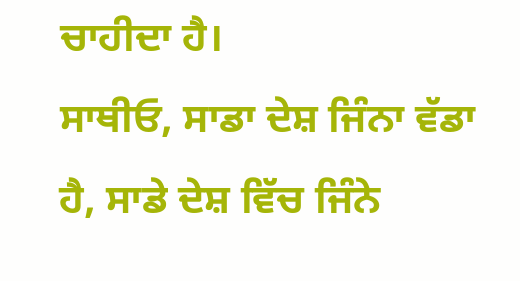ਚਾਹੀਦਾ ਹੈ।
ਸਾਥੀਓ, ਸਾਡਾ ਦੇਸ਼ ਜਿੰਨਾ ਵੱਡਾ ਹੈ, ਸਾਡੇ ਦੇਸ਼ ਵਿੱਚ ਜਿੰਨੇ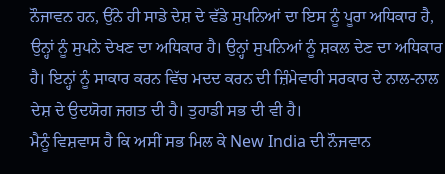ਨੌਜਾਵਨ ਹਨ, ਉਂਨੇ ਹੀ ਸਾਡੇ ਦੇਸ਼ ਦੇ ਵੱਡੇ ਸੁਪਨਿਆਂ ਦਾ ਇਸ ਨੂੰ ਪੂਰਾ ਅਧਿਕਾਰ ਹੈ, ਉਨ੍ਹਾਂ ਨੂੰ ਸੁਪਨੇ ਦੇਖਣ ਦਾ ਅਧਿਕਾਰ ਹੈ। ਉਨ੍ਹਾਂ ਸੁਪਨਿਆਂ ਨੂੰ ਸ਼ਕਲ ਦੇਣ ਦਾ ਅਧਿਕਾਰ ਹੈ। ਇਨ੍ਹਾਂ ਨੂੰ ਸਾਕਾਰ ਕਰਨ ਵਿੱਚ ਮਦਦ ਕਰਨ ਦੀ ਜ਼ਿੰਮੇਵਾਰੀ ਸਰਕਾਰ ਦੇ ਨਾਲ-ਨਾਲ ਦੇਸ਼ ਦੇ ਉਦਯੋਗ ਜਗਤ ਦੀ ਹੈ। ਤੁਹਾਡੀ ਸਭ ਦੀ ਵੀ ਹੈ।
ਮੈਨੂੰ ਵਿਸ਼ਵਾਸ ਹੈ ਕਿ ਅਸੀਂ ਸਭ ਮਿਲ ਕੇ New India ਦੀ ਨੌਜਵਾਨ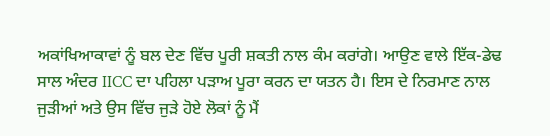ਅਕਾਂਖਿਆਕਾਵਾਂ ਨੂੰ ਬਲ ਦੇਣ ਵਿੱਚ ਪੂਰੀ ਸ਼ਕਤੀ ਨਾਲ ਕੰਮ ਕਰਾਂਗੇ। ਆਉਣ ਵਾਲੇ ਇੱਕ-ਡੇਢ ਸਾਲ ਅੰਦਰ IICC ਦਾ ਪਹਿਲਾ ਪੜਾਅ ਪੂਰਾ ਕਰਨ ਦਾ ਯਤਨ ਹੈ। ਇਸ ਦੇ ਨਿਰਮਾਣ ਨਾਲ ਜੁੜੀਆਂ ਅਤੇ ਉਸ ਵਿੱਚ ਜੁੜੇ ਹੋਏ ਲੋਕਾਂ ਨੂੰ ਮੈਂ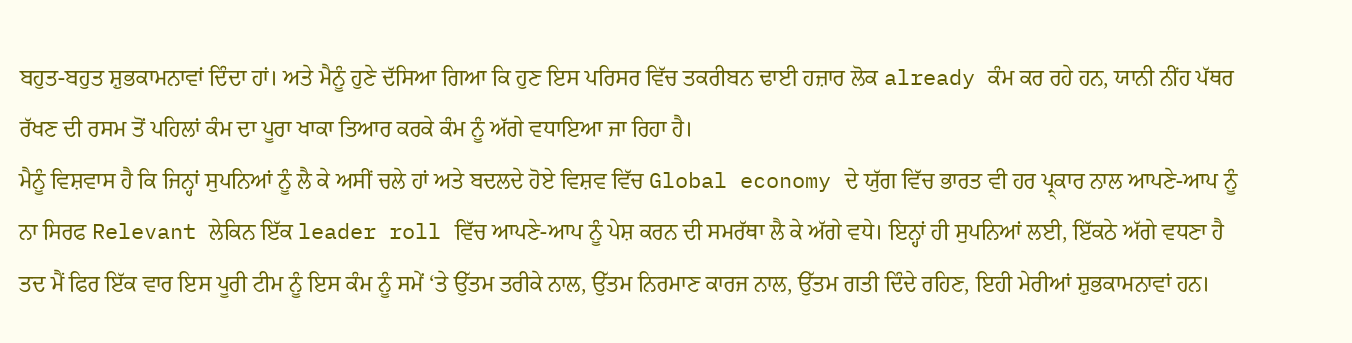ਬਹੁਤ-ਬਹੁਤ ਸ਼ੁਭਕਾਮਨਾਵਾਂ ਦਿੰਦਾ ਹਾਂ। ਅਤੇ ਮੈਨੂੰ ਹੁਣੇ ਦੱਸਿਆ ਗਿਆ ਕਿ ਹੁਣ ਇਸ ਪਰਿਸਰ ਵਿੱਚ ਤਕਰੀਬਨ ਢਾਈ ਹਜ਼ਾਰ ਲੋਕ already ਕੰਮ ਕਰ ਰਹੇ ਹਨ, ਯਾਨੀ ਨੀਂਹ ਪੱਥਰ ਰੱਖਣ ਦੀ ਰਸਮ ਤੋਂ ਪਹਿਲਾਂ ਕੰਮ ਦਾ ਪੂਰਾ ਖਾਕਾ ਤਿਆਰ ਕਰਕੇ ਕੰਮ ਨੂੰ ਅੱਗੇ ਵਧਾਇਆ ਜਾ ਰਿਹਾ ਹੈ।
ਮੈਨੂੰ ਵਿਸ਼ਵਾਸ ਹੈ ਕਿ ਜਿਨ੍ਹਾਂ ਸੁਪਨਿਆਂ ਨੂੰ ਲੈ ਕੇ ਅਸੀਂ ਚਲੇ ਹਾਂ ਅਤੇ ਬਦਲਦੇ ਹੋਏ ਵਿਸ਼ਵ ਵਿੱਚ Global economy ਦੇ ਯੁੱਗ ਵਿੱਚ ਭਾਰਤ ਵੀ ਹਰ ਪ੍ਰ੍ਕਾਰ ਨਾਲ ਆਪਣੇ-ਆਪ ਨੂੰ ਨਾ ਸਿਰਫ Relevant ਲੇਕਿਨ ਇੱਕ leader roll ਵਿੱਚ ਆਪਣੇ-ਆਪ ਨੂੰ ਪੇਸ਼ ਕਰਨ ਦੀ ਸਮਰੱਥਾ ਲੈ ਕੇ ਅੱਗੇ ਵਧੇ। ਇਨ੍ਹਾਂ ਹੀ ਸੁਪਨਿਆਂ ਲਈ, ਇੱਕਠੇ ਅੱਗੇ ਵਧਣਾ ਹੈ ਤਦ ਮੈਂ ਫਿਰ ਇੱਕ ਵਾਰ ਇਸ ਪੂਰੀ ਟੀਮ ਨੂੰ ਇਸ ਕੰਮ ਨੂੰ ਸਮੇਂ ‘ਤੇ ਉੱਤਮ ਤਰੀਕੇ ਨਾਲ, ਉੱਤਮ ਨਿਰਮਾਣ ਕਾਰਜ ਨਾਲ, ਉੱਤਮ ਗਤੀ ਦਿੰਦੇ ਰਹਿਣ, ਇਹੀ ਮੇਰੀਆਂ ਸ਼ੁਭਕਾਮਨਾਵਾਂ ਹਨ।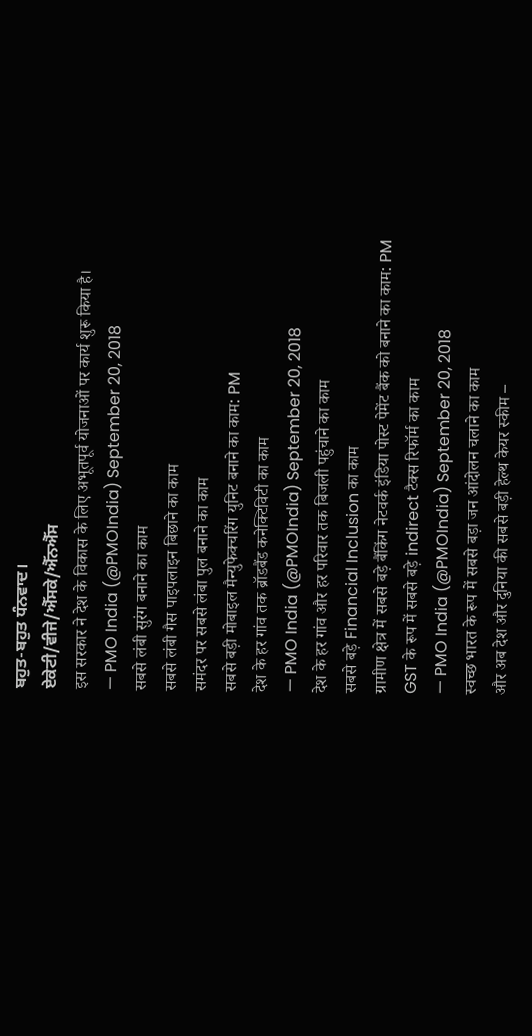ਬਹੁਤ-ਬਹੁਤ ਧੰਨਵਾਦ।
ਏਕੇਟੀ/ਵੀਜੇ/ਐੱਸਕੇ/ਐੱਨਐੱਸ
इस सरकार ने देश के विकास के लिए अभूतपूर्व योजनाओं पर कार्य शुरू किया है।
— PMO India (@PMOIndia) September 20, 2018
सबसे लंबी सुरंग बनाने का काम
सबसे लंबी गैस पाइपलाइन बिछाने का काम
समंदर पर सबसे लंबा पुल बनाने का काम
सबसे बड़ी मोबाइल मैन्युफेक्चरिंग युनिट बनाने का काम: PM
देश के हर गांव तक ब्रॉडबैंड कनेक्टिविटी का काम
— PMO India (@PMOIndia) September 20, 2018
देश के हर गांव और हर परिवार तक बिजली पहुंचाने का काम
सबसे बड़े Financial Inclusion का काम
ग्रामीण क्षेत्र में सबसे बड़े बैंकिंग नेटवर्क इंडिया पोस्ट पेमेंट बैंक को बनाने का काम: PM
GST के रूप में सबसे बड़े indirect टैक्स रिफॉर्म का काम
— PMO India (@PMOIndia) September 20, 2018
स्वच्छ भारत के रूप में सबसे बड़ा जन आंदोलन चलाने का काम
और अब देश और दुनिया की सबसे बड़ी हेल्थ केयर स्कीम –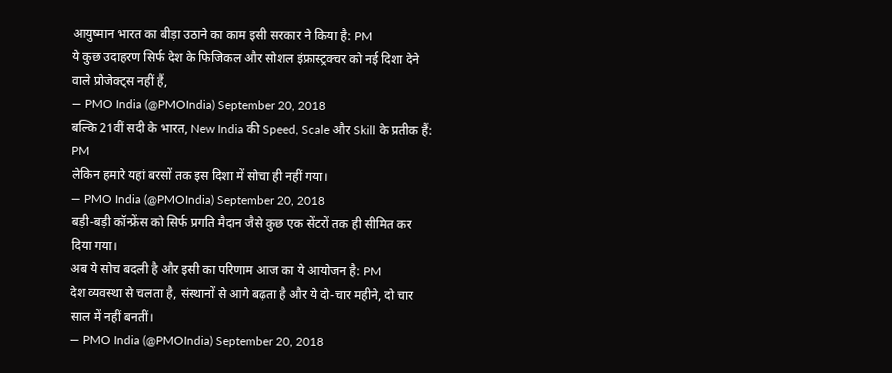आयुष्मान भारत का बीड़ा उठाने का काम इसी सरकार ने किया है: PM
ये कुछ उदाहरण सिर्फ देश के फिजिकल और सोशल इंफ्रास्ट्रक्चर को नई दिशा देने वाले प्रोजेक्ट्स नहीं हैं,
— PMO India (@PMOIndia) September 20, 2018
बल्कि 21वीं सदी के भारत, New India की Speed, Scale और Skill के प्रतीक हैं: PM
लेकिन हमारे यहां बरसों तक इस दिशा में सोचा ही नहीं गया।
— PMO India (@PMOIndia) September 20, 2018
बड़ी-बड़ी कॉन्फ्रेंस को सिर्फ प्रगति मैदान जैसे कुछ एक सेंटरों तक ही सीमित कर दिया गया।
अब ये सोच बदली है और इसी का परिणाम आज का ये आयोजन है: PM
देश व्यवस्था से चलता है, संस्थानों से आगे बढ़ता है और ये दो-चार महीने, दो चार साल में नहीं बनतीं।
— PMO India (@PMOIndia) September 20, 2018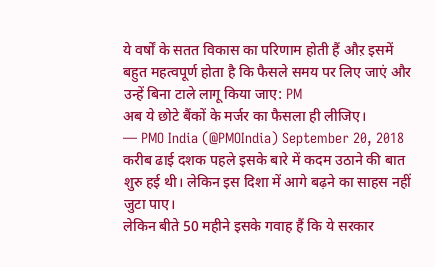ये वर्षों के सतत विकास का परिणाम होती हैं औऱ इसमें बहुत महत्वपूर्ण होता है कि फैसले समय पर लिए जाएं और उन्हें बिना टाले लागू किया जाए: PM
अब ये छोटे बैंकों के मर्जर का फैसला ही लीजिए।
— PMO India (@PMOIndia) September 20, 2018
करीब ढाई दशक पहले इसके बारे में कदम उठाने की बात शुरु हई थी। लेकिन इस दिशा में आगे बढ़ने का साहस नहीं जुटा पाए।
लेकिन बीते 50 महीने इसके गवाह हैं कि ये सरकार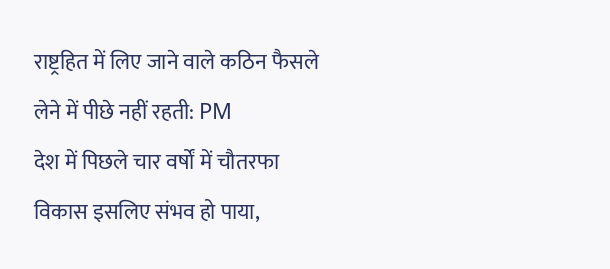राष्ट्रहित में लिए जाने वाले कठिन फैसले लेने में पीछे नहीं रहती: PM
देश में पिछले चार वर्षों में चौतरफा विकास इसलिए संभव हो पाया,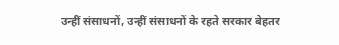उन्हीं संसाधनों, उन्हीं संसाधनों के रहते सरकार बेहतर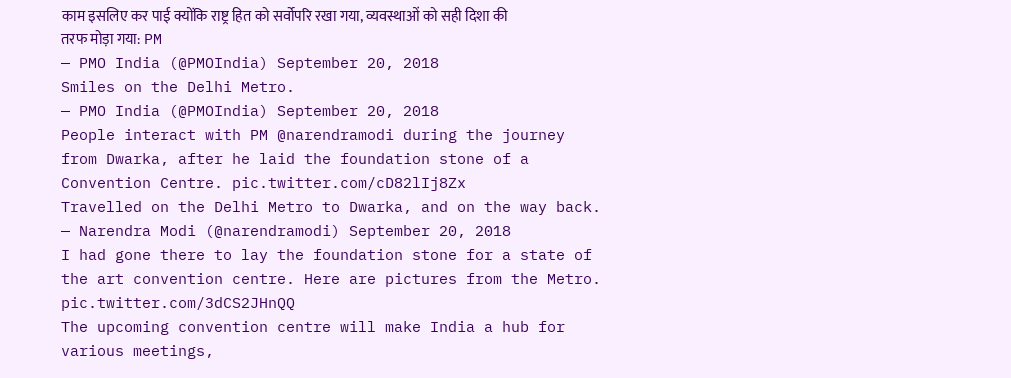काम इसलिए कर पाई क्योंकि राष्ट्र हित को सर्वोपरि रखा गया, व्यवस्थाओं को सही दिशा की तरफ मोड़ा गया: PM
— PMO India (@PMOIndia) September 20, 2018
Smiles on the Delhi Metro.
— PMO India (@PMOIndia) September 20, 2018
People interact with PM @narendramodi during the journey from Dwarka, after he laid the foundation stone of a Convention Centre. pic.twitter.com/cD82lIj8Zx
Travelled on the Delhi Metro to Dwarka, and on the way back.
— Narendra Modi (@narendramodi) September 20, 2018
I had gone there to lay the foundation stone for a state of the art convention centre. Here are pictures from the Metro. pic.twitter.com/3dCS2JHnQQ
The upcoming convention centre will make India a hub for various meetings,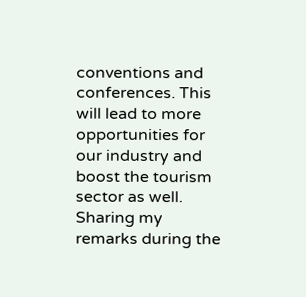conventions and conferences. This will lead to more opportunities for our industry and boost the tourism sector as well. Sharing my remarks during the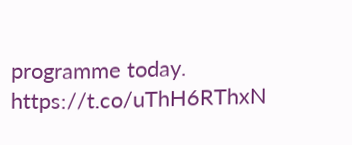programme today. https://t.co/uThH6RThxN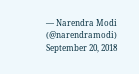— Narendra Modi (@narendramodi) September 20, 2018